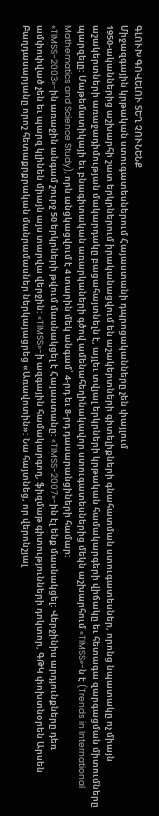ԳԼՈՒԽ ԳՈՎԵԼՈՒ ՏԵՂ ՉՈՒՆԵՆՔ
Միջազգային կրթական ստուգատեսներում Հայաստանի դպրոցականները չեն փայլում
1950-ականներից աշխարհի շատ երկրներում իրականացվում են աշակերտների գիտելիքների գնահատման ստուգատեսներ, որոնց նպատակը ոչ միայն աշակերտների առաջադիմության մակարդակը բացահայտնելն է, այլեւ տվյալ երկրների կրթական համակարգերի վիճակը եւ հետագա զարգացման միտումները պարզելը: Մաթեմատիկայի եւ բնագիտական առարկաների գծով ամենահեղինակավոր ստուգատեսներից մեկն աշխարհում «TIMSS»-ն է (Trends in International Mathematics and Science Study), որն անցկացվում է 4 տարին մեկ անգամ՝ 4-րդ եւ 8-րդ դասարանցիների համար:
«TIMSS-2003»-ին առաջին անգամ շուրջ 50 երկրների թվում մասնակցել է Հայաստանը: «TIMSS-2007»-ին էլ ենք մասնակցել: Վերջինիս արդյունքները դեռ ամփոփված չեն եւ պարզ կլինեն միայն այս տարվա վերջին: «TIMSS»-ի ազգային համակարգող, ֆիզմաթ գիտությունների դոկտոր, ԳԹԿ փոխտնօրեն Արսեն Բաղդասարյանը որոշ հետաքրքրական մանրամասներ ներկայացրեց «Առավոտին»: Նա հայտնեց, որ վերոնշյալ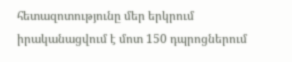հետազոտությունը մեր երկրում իրականացվում է մոտ 150 դպրոցներում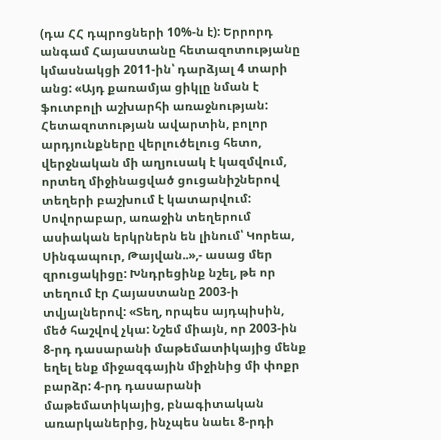(դա ՀՀ դպրոցների 10%-ն է): Երրորդ անգամ Հայաստանը հետազոտությանը կմասնակցի 2011-ին՝ դարձյալ 4 տարի անց: «Այդ քառամյա ցիկլը նման է ֆուտբոլի աշխարհի առաջնության: Հետազոտության ավարտին, բոլոր արդյունքները վերլուծելուց հետո, վերջնական մի աղյուսակ է կազմվում, որտեղ միջինացված ցուցանիշներով տեղերի բաշխում է կատարվում: Սովորաբար, առաջին տեղերում ասիական երկրներն են լինում՝ Կորեա, Սինգապուր, Թայվան..»,- ասաց մեր զրուցակիցը: Խնդրեցինք նշել, թե որ տեղում էր Հայաստանը 2003-ի տվյալներով: «Տեղ, որպես այդպիսին, մեծ հաշվով չկա: Նշեմ միայն, որ 2003-ին 8-րդ դասարանի մաթեմատիկայից մենք եղել ենք միջազգային միջինից մի փոքր բարձր: 4-րդ դասարանի մաթեմատիկայից, բնագիտական առարկաներից, ինչպես նաեւ 8-րդի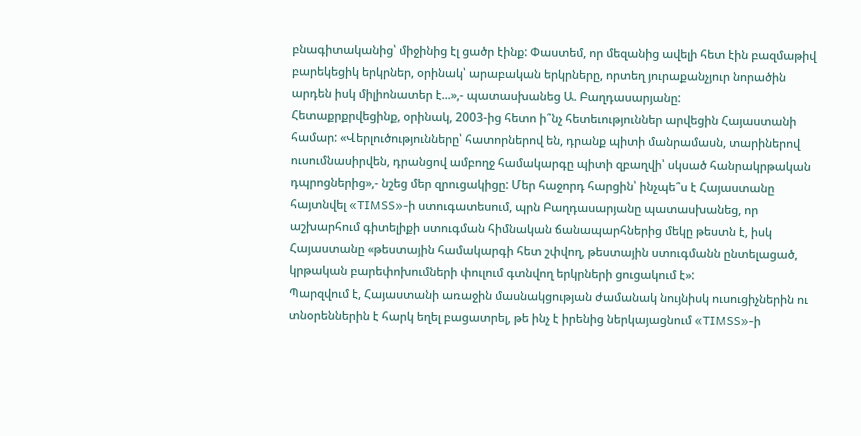բնագիտականից՝ միջինից էլ ցածր էինք: Փաստեմ, որ մեզանից ավելի հետ էին բազմաթիվ բարեկեցիկ երկրներ, օրինակ՝ արաբական երկրները, որտեղ յուրաքանչյուր նորածին արդեն իսկ միլիոնատեր է...»,- պատասխանեց Ա. Բաղդասարյանը:
Հետաքրքրվեցինք, օրինակ, 2003-ից հետո ի՞նչ հետեւություններ արվեցին Հայաստանի համար: «Վերլուծությունները՝ հատորներով են, դրանք պիտի մանրամասն, տարիներով ուսումնասիրվեն, դրանցով ամբողջ համակարգը պիտի զբաղվի՝ սկսած հանրակրթական դպրոցներից»,- նշեց մեր զրուցակիցը: Մեր հաջորդ հարցին՝ ինչպե՞ս է Հայաստանը հայտնվել «TIMSS»-ի ստուգատեսում, պրն Բաղդասարյանը պատասխանեց, որ աշխարհում գիտելիքի ստուգման հիմնական ճանապարհներից մեկը թեստն է, իսկ Հայաստանը «թեստային համակարգի հետ շփվող, թեստային ստուգմանն ընտելացած, կրթական բարեփոխումների փուլում գտնվող երկրների ցուցակում է»:
Պարզվում է, Հայաստանի առաջին մասնակցության ժամանակ նույնիսկ ուսուցիչներին ու տնօրեններին է հարկ եղել բացատրել, թե ինչ է իրենից ներկայացնում «TIMSS»-ի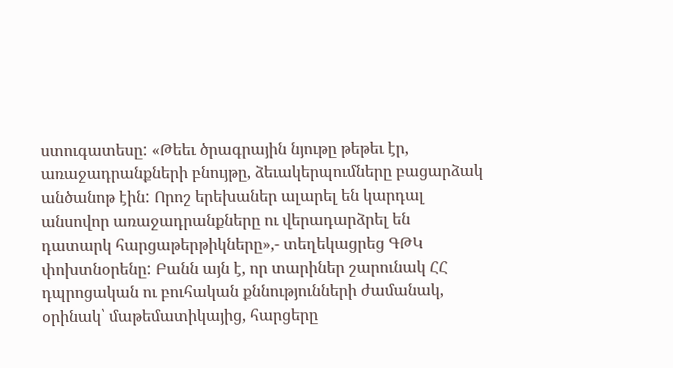ստուգատեսը: «Թեեւ ծրագրային նյութը թեթեւ էր, առաջադրանքների բնույթը, ձեւակերպումները բացարձակ անծանոթ էին: Որոշ երեխաներ ալարել են կարդալ անսովոր առաջադրանքները ու վերադարձրել են դատարկ հարցաթերթիկները»,- տեղեկացրեց ԳԹԿ փոխտնօրենը: Բանն այն է, որ տարիներ շարունակ ՀՀ դպրոցական ու բուհական քննությունների ժամանակ, օրինակ՝ մաթեմատիկայից, հարցերը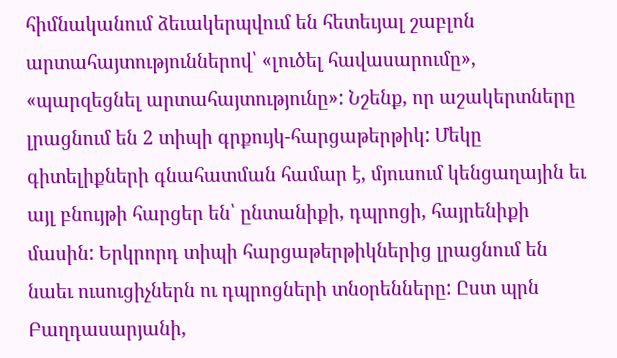հիմնականում ձեւակերպվում են հետեւյալ շաբլոն արտահայտություններով՝ «լուծել հավասարումը», «պարզեցնել արտահայտությունը»: Նշենք, որ աշակերտները լրացնում են 2 տիպի գրքույկ-հարցաթերթիկ: Մեկը գիտելիքների գնահատման համար է, մյուսում կենցաղային եւ այլ բնույթի հարցեր են՝ ընտանիքի, դպրոցի, հայրենիքի մասին: Երկրորդ տիպի հարցաթերթիկներից լրացնում են նաեւ ուսուցիչներն ու դպրոցների տնօրենները: Ըստ պրն Բաղդասարյանի,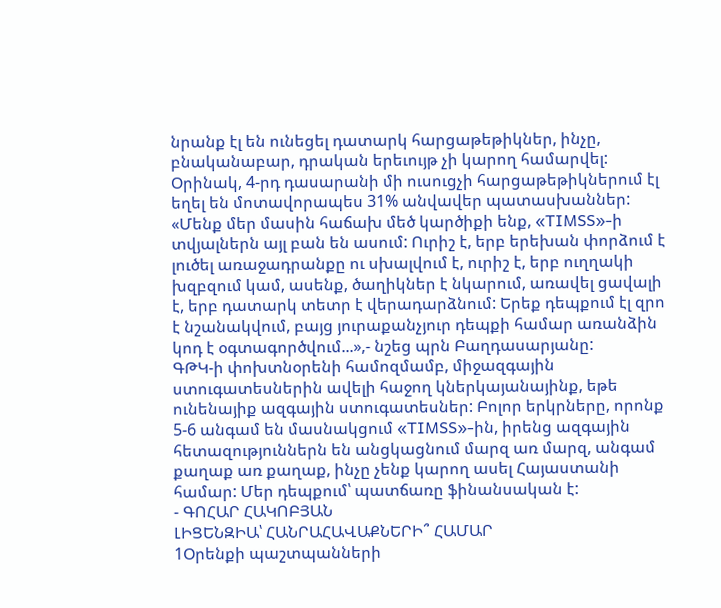նրանք էլ են ունեցել դատարկ հարցաթեթիկներ, ինչը, բնականաբար, դրական երեւույթ չի կարող համարվել: Օրինակ, 4-րդ դասարանի մի ուսուցչի հարցաթեթիկներում էլ եղել են մոտավորապես 31% անվավեր պատասխաններ: «Մենք մեր մասին հաճախ մեծ կարծիքի ենք, «TIMSS»-ի տվյալներն այլ բան են ասում: Ուրիշ է, երբ երեխան փորձում է լուծել առաջադրանքը ու սխալվում է, ուրիշ է, երբ ուղղակի խզբզում կամ, ասենք, ծաղիկներ է նկարում, առավել ցավալի է, երբ դատարկ տետր է վերադարձնում: Երեք դեպքում էլ զրո է նշանակվում, բայց յուրաքանչյուր դեպքի համար առանձին կոդ է օգտագործվում...»,- նշեց պրն Բաղդասարյանը:
ԳԹԿ-ի փոխտնօրենի համոզմամբ, միջազգային ստուգատեսներին ավելի հաջող կներկայանայինք, եթե ունենայիք ազգային ստուգատեսներ: Բոլոր երկրները, որոնք 5-6 անգամ են մասնակցում «TIMSS»-ին, իրենց ազգային հետազություններն են անցկացնում մարզ առ մարզ, անգամ քաղաք առ քաղաք, ինչը չենք կարող ասել Հայաստանի համար: Մեր դեպքում՝ պատճառը ֆինանսական է:
- ԳՈՀԱՐ ՀԱԿՈԲՅԱՆ
ԼԻՑԵՆԶԻԱ՝ ՀԱՆՐԱՀԱՎԱՔՆԵՐԻ՞ ՀԱՄԱՐ
1Օրենքի պաշտպանների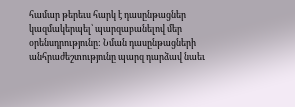համար թերեւս հարկ է դասընթացներ կազմակերպել՝ պարզաբանելով մեր օրենսդրությունը: Նման դասընթացների անհրաժեշտությունը պարզ դարձավ նաեւ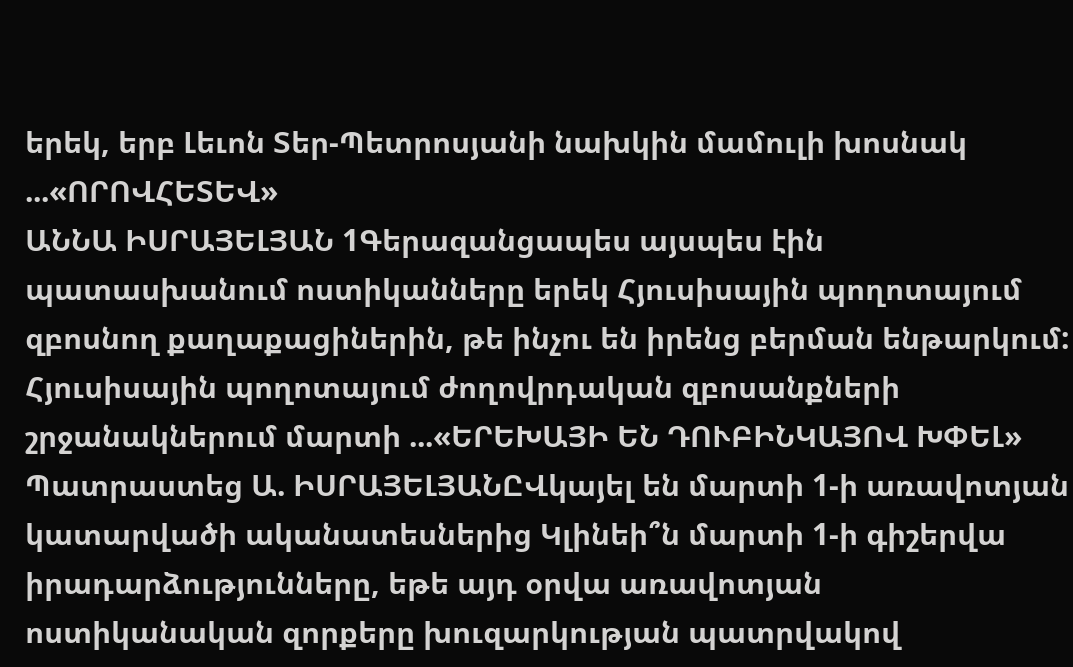երեկ, երբ Լեւոն Տեր-Պետրոսյանի նախկին մամուլի խոսնակ ...«ՈՐՈՎՀԵՏԵՎ»
ԱՆՆԱ ԻՍՐԱՅԵԼՅԱՆ 1Գերազանցապես այսպես էին պատասխանում ոստիկանները երեկ Հյուսիսային պողոտայում զբոսնող քաղաքացիներին, թե ինչու են իրենց բերման ենթարկում: Հյուսիսային պողոտայում ժողովրդական զբոսանքների շրջանակներում մարտի ...«ԵՐԵԽԱՅԻ ԵՆ ԴՈՒԲԻՆԿԱՅՈՎ ԽՓԵԼ»
Պատրաստեց Ա. ԻՍՐԱՅԵԼՅԱՆԸՎկայել են մարտի 1-ի առավոտյան կատարվածի ականատեսներից Կլինեի՞ն մարտի 1-ի գիշերվա իրադարձությունները, եթե այդ օրվա առավոտյան ոստիկանական զորքերը խուզարկության պատրվակով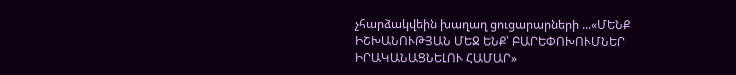չհարձակվեին խաղաղ ցուցարարների ...«ՄԵՆՔ ԻՇԽԱՆՈՒԹՅԱՆ ՄԵՋ ԵՆՔ՝ ԲԱՐԵՓՈԽՈՒՄՆԵՐ ԻՐԱԿԱՆԱՑՆԵԼՈՒ ՀԱՄԱՐ»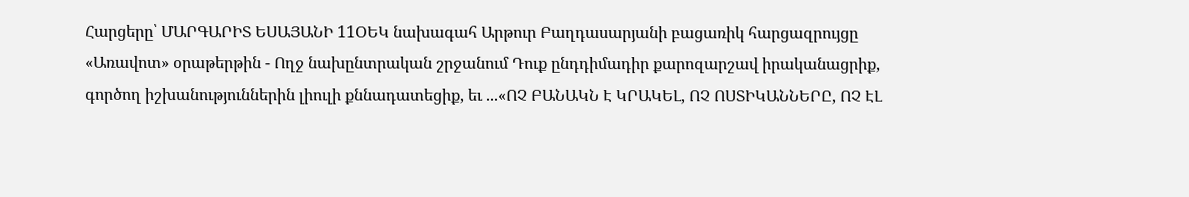Հարցերը՝ ՄԱՐԳԱՐԻՏ ԵՍԱՅԱՆԻ 11ՕԵԿ նախագահ Արթուր Բաղդասարյանի բացառիկ հարցազրույցը «Առավոտ» օրաթերթին - Ողջ նախընտրական շրջանում Դուք ընդդիմադիր քարոզարշավ իրականացրիք, գործող իշխանություններին լիուլի քննադատեցիք, եւ ...«ՈՉ ԲԱՆԱԿՆ Է ԿՐԱԿԵԼ, ՈՉ ՈՍՏԻԿԱՆՆԵՐԸ, ՈՉ ԷԼ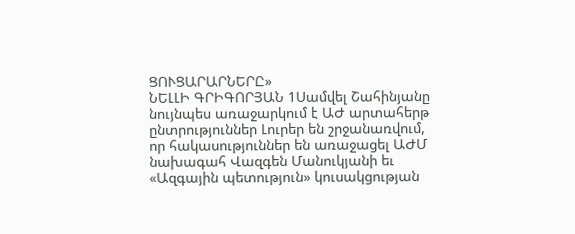ՑՈՒՑԱՐԱՐՆԵՐԸ»
ՆԵԼԼԻ ԳՐԻԳՈՐՅԱՆ 1Սամվել Շահինյանը նույնպես առաջարկում է ԱԺ արտահերթ ընտրություններ Լուրեր են շրջանառվում, որ հակասություններ են առաջացել ԱԺՄ նախագահ Վազգեն Մանուկյանի եւ «Ազգային պետություն» կուսակցության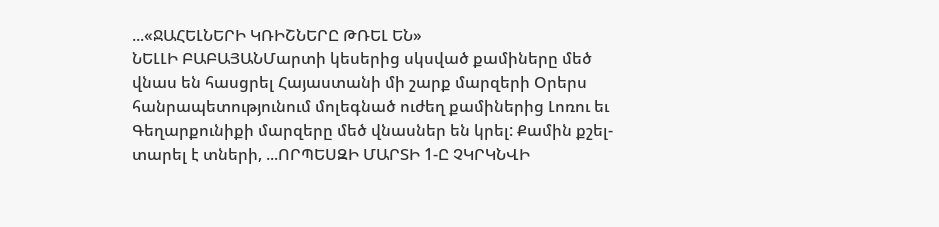...«ՋԱՀԵԼՆԵՐԻ ԿՌԻՇՆԵՐԸ ԹՌԵԼ ԵՆ»
ՆԵԼԼԻ ԲԱԲԱՅԱՆՄարտի կեսերից սկսված քամիները մեծ վնաս են հասցրել Հայաստանի մի շարք մարզերի Օրերս հանրապետությունում մոլեգնած ուժեղ քամիներից Լոռու եւ Գեղարքունիքի մարզերը մեծ վնասներ են կրել: Քամին քշել-տարել է տների, ...ՈՐՊԵՍԶԻ ՄԱՐՏԻ 1-Ը ՉԿՐԿՆՎԻ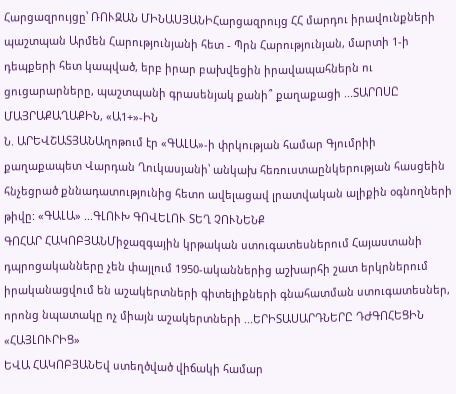Հարցազրույցը՝ ՌՈՒԶԱՆ ՄԻՆԱՍՅԱՆԻՀարցազրույց ՀՀ մարդու իրավունքների պաշտպան Արմեն Հարությունյանի հետ - Պրն Հարությունյան, մարտի 1-ի դեպքերի հետ կապված, երբ իրար բախվեցին իրավապահներն ու ցուցարարները, պաշտպանի գրասենյակ քանի՞ քաղաքացի ...ՏԱՐՈՍԸ ՄԱՅՐԱՔԱՂԱՔԻՆ, «Ա1+»-ԻՆ
Ն. ԱՐԵՎՇԱՏՅԱՆԱղոթում էր «ԳԱԼԱ»-ի փրկության համար Գյումրիի քաղաքապետ Վարդան Ղուկասյանի՝ անկախ հեռուստաընկերության հասցեին հնչեցրած քննադատությունից հետո ավելացավ լրատվական ալիքին օգնողների թիվը: «ԳԱԼԱ» ...ԳԼՈՒԽ ԳՈՎԵԼՈՒ ՏԵՂ ՉՈՒՆԵՆՔ
ԳՈՀԱՐ ՀԱԿՈԲՅԱՆՄիջազգային կրթական ստուգատեսներում Հայաստանի դպրոցականները չեն փայլում 1950-ականներից աշխարհի շատ երկրներում իրականացվում են աշակերտների գիտելիքների գնահատման ստուգատեսներ, որոնց նպատակը ոչ միայն աշակերտների ...ԵՐԻՏԱՍԱՐԴՆԵՐԸ ԴԺԳՈՀԵՑԻՆ «ՀԱՅԼՈՒՐԻՑ»
ԵՎԱ ՀԱԿՈԲՅԱՆԵվ ստեղծված վիճակի համար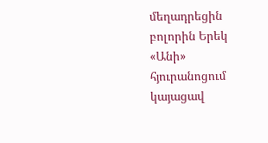մեղադրեցին բոլորին Երեկ «Անի» հյուրանոցում կայացավ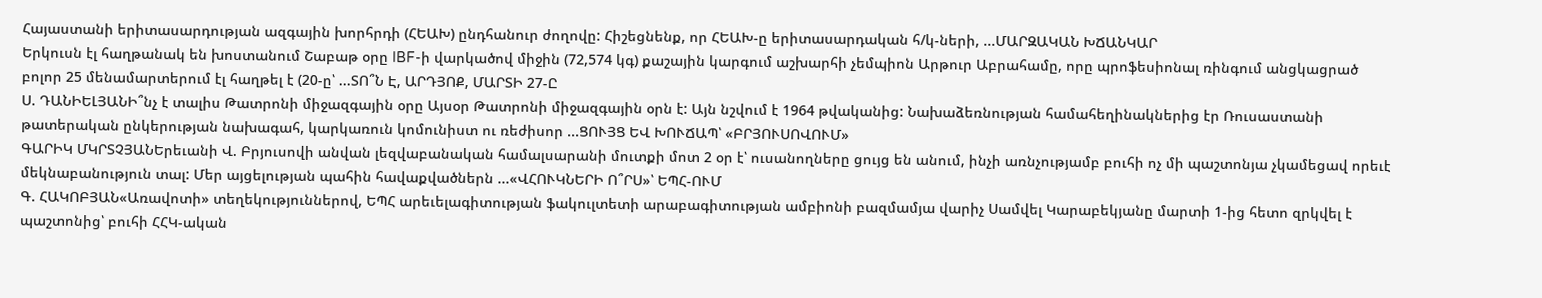Հայաստանի երիտասարդության ազգային խորհրդի (ՀԵԱԽ) ընդհանուր ժողովը: Հիշեցնենք, որ ՀԵԱԽ-ը երիտասարդական հ/կ-ների, ...ՄԱՐԶԱԿԱՆ ԽՃԱՆԿԱՐ
Երկուսն էլ հաղթանակ են խոստանում Շաբաթ օրը IBF-ի վարկածով միջին (72,574 կգ) քաշային կարգում աշխարհի չեմպիոն Արթուր Աբրահամը, որը պրոֆեսիոնալ ռինգում անցկացրած բոլոր 25 մենամարտերում էլ հաղթել է (20-ը՝ ...ՏՈ՞Ն Է, ԱՐԴՅՈՔ, ՄԱՐՏԻ 27-Ը
Ս. ԴԱՆԻԵԼՅԱՆԻ՞նչ է տալիս Թատրոնի միջազգային օրը Այսօր Թատրոնի միջազգային օրն է: Այն նշվում է 1964 թվականից: Նախաձեռնության համահեղինակներից էր Ռուսաստանի թատերական ընկերության նախագահ, կարկառուն կոմունիստ ու ռեժիսոր ...ՑՈՒՅՑ ԵՎ ԽՈՒՃԱՊ՝ «ԲՐՅՈՒՍՈՎՈՒՄ»
ԳԱՐԻԿ ՄԿՐՏՉՅԱՆԵրեւանի Վ. Բրյուսովի անվան լեզվաբանական համալսարանի մուտքի մոտ 2 օր է՝ ուսանողները ցույց են անում, ինչի առնչությամբ բուհի ոչ մի պաշտոնյա չկամեցավ որեւէ մեկնաբանություն տալ: Մեր այցելության պահին հավաքվածներն ...«ՎՀՈՒԿՆԵՐԻ Ո՞ՐՍ»՝ ԵՊՀ-ՈՒՄ
Գ. ՀԱԿՈԲՅԱՆ«Առավոտի» տեղեկություններով, ԵՊՀ արեւելագիտության ֆակուլտետի արաբագիտության ամբիոնի բազմամյա վարիչ Սամվել Կարաբեկյանը մարտի 1-ից հետո զրկվել է պաշտոնից՝ բուհի ՀՀԿ-ական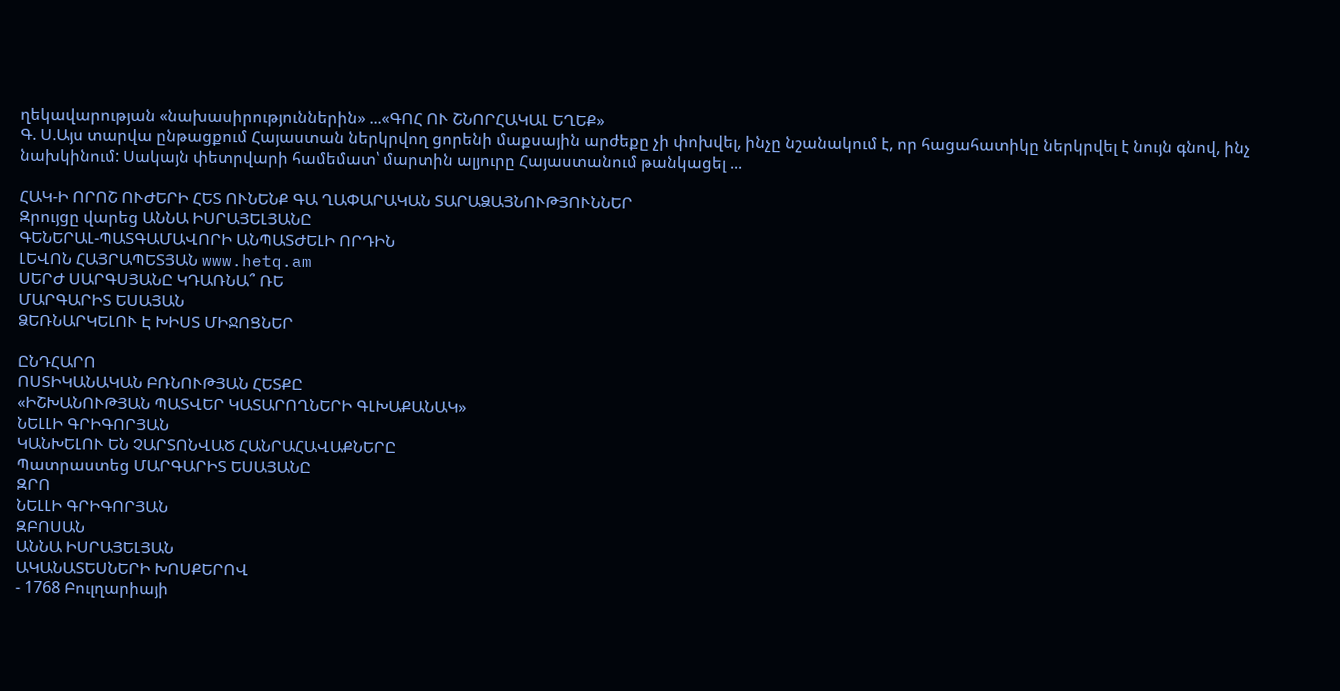ղեկավարության «նախասիրություններին» ...«ԳՈՀ ՈՒ ՇՆՈՐՀԱԿԱԼ ԵՂԵՔ»
Գ. Ս.Այս տարվա ընթացքում Հայաստան ներկրվող ցորենի մաքսային արժեքը չի փոխվել, ինչը նշանակում է, որ հացահատիկը ներկրվել է նույն գնով, ինչ նախկինում: Սակայն փետրվարի համեմատ՝ մարտին ալյուրը Հայաստանում թանկացել ...

ՀԱԿ-Ի ՈՐՈՇ ՈՒԺԵՐԻ ՀԵՏ ՈՒՆԵՆՔ ԳԱ ՂԱՓԱՐԱԿԱՆ ՏԱՐԱՁԱՅՆՈՒԹՅՈՒՆՆԵՐ
Զրույցը վարեց ԱՆՆԱ ԻՍՐԱՅԵԼՅԱՆԸ
ԳԵՆԵՐԱԼ-ՊԱՏԳԱՄԱՎՈՐԻ ԱՆՊԱՏԺԵԼԻ ՈՐԴԻՆ
ԼԵՎՈՆ ՀԱՅՐԱՊԵՏՅԱՆ www.hetq.am
ՍԵՐԺ ՍԱՐԳՍՅԱՆԸ ԿԴԱՌՆԱ՞ ՌԵ
ՄԱՐԳԱՐԻՏ ԵՍԱՅԱՆ
ՁԵՌՆԱՐԿԵԼՈՒ Է ԽԻՍՏ ՄԻՋՈՑՆԵՐ

ԸՆԴՀԱՐՈ
ՈՍՏԻԿԱՆԱԿԱՆ ԲՌՆՈՒԹՅԱՆ ՀԵՏՔԸ
«ԻՇԽԱՆՈՒԹՅԱՆ ՊԱՏՎԵՐ ԿԱՏԱՐՈՂՆԵՐԻ ԳԼԽԱՔԱՆԱԿ»
ՆԵԼԼԻ ԳՐԻԳՈՐՅԱՆ
ԿԱՆԽԵԼՈՒ ԵՆ ՉԱՐՏՈՆՎԱԾ ՀԱՆՐԱՀԱՎԱՔՆԵՐԸ
Պատրաստեց ՄԱՐԳԱՐԻՏ ԵՍԱՅԱՆԸ
ԶՐՈ
ՆԵԼԼԻ ԳՐԻԳՈՐՅԱՆ
ԶԲՈՍԱՆ
ԱՆՆԱ ԻՍՐԱՅԵԼՅԱՆ
ԱԿԱՆԱՏԵՍՆԵՐԻ ԽՈՍՔԵՐՈՎ
- 1768 Բուլղարիայի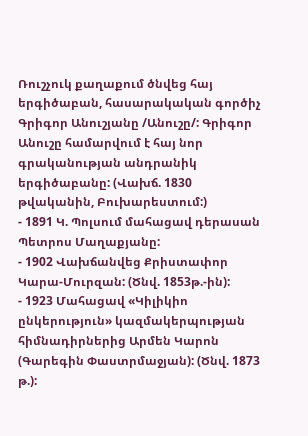Ռուշչուկ քաղաքում ծնվեց հայ երգիծաբան, հասարակական գործիչ Գրիգոր Անուշյանը /Անուշը/: Գրիգոր Անուշը համարվում է հայ նոր գրականության անդրանիկ երգիծաբանը: (Վախճ. 1830 թվականին, Բուխարեստում:)
- 1891 Կ. Պոլսում մահացավ դերասան Պետրոս Մաղաքյանը:
- 1902 Վախճանվեց Քրիստափոր Կարա-Մուրզան: (Ծնվ. 1853թ.-ին):
- 1923 Մահացավ «Կիլիկիո ընկերություն» կազմակերպության հիմնադիրներից Արմեն Կարոն (Գարեգին Փաստրմաջյան): (Ծնվ. 1873 թ.):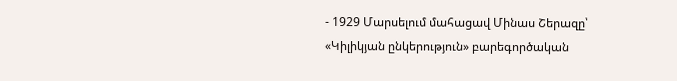- 1929 Մարսելում մահացավ Մինաս Շերազը՝ «Կիլիկյան ընկերություն» բարեգործական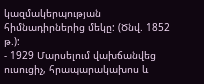կազմակերպության հիմնադիրներից մեկը: (Ծնվ. 1852 թ.):
- 1929 Մարսելում վախճանվեց ուսուցիչ, հրապարակախոս և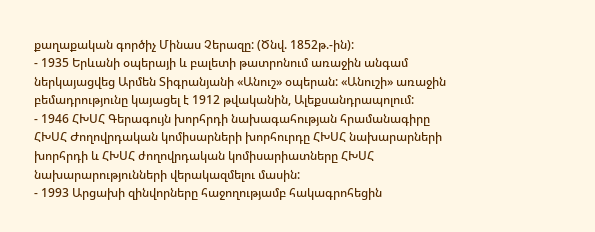քաղաքական գործիչ Մինաս Չերազը: (Ծնվ. 1852թ.-ին):
- 1935 Երևանի օպերայի և բալետի թատրոնում առաջին անգամ ներկայացվեց Արմեն Տիգրանյանի «Անուշ» օպերան: «Անուշի» առաջին բեմադրությունը կայացել է 1912 թվականին, Ալեքսանդրապոլում:
- 1946 ՀԽՍՀ Գերագույն խորհրդի նախագահության հրամանագիրը ՀԽՍՀ Ժողովրդական կոմիսարների խորհուրդը ՀԽՍՀ նախարարների խորհրդի և ՀԽՍՀ ժողովրդական կոմիսարիատները ՀԽՍՀ նախարարությունների վերակազմելու մասին:
- 1993 Արցախի զինվորները հաջողությամբ հակագրոհեցին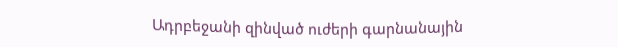Ադրբեջանի զինված ուժերի գարնանային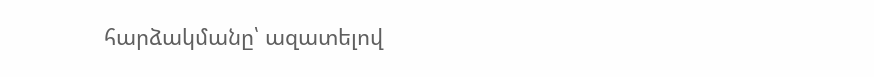հարձակմանը՝ ազատելով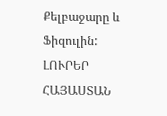Քելբաջարը և Ֆիզուլին:
ԼՈՒՐԵՐ ՀԱՅԱՍՏԱՆ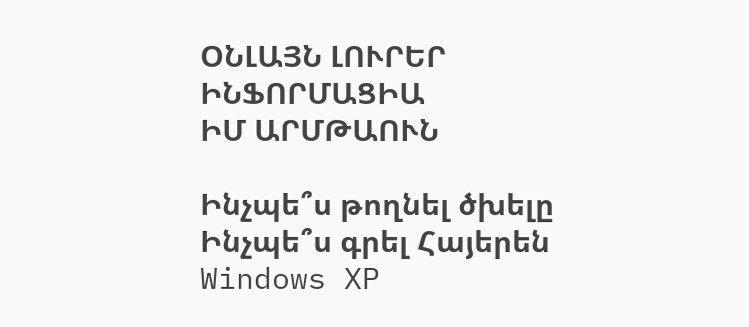ՕՆԼԱՅՆ ԼՈՒՐԵՐ
ԻՆՖՈՐՄԱՑԻԱ
ԻՄ ԱՐՄԹԱՈՒՆ

Ինչպե՞ս թողնել ծխելը
Ինչպե՞ս գրել Հայերեն Windows XP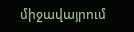միջավայրում